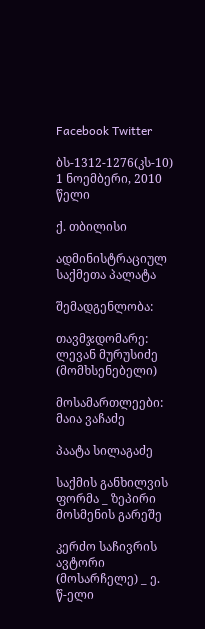Facebook Twitter

ბს-1312-1276(კს-10) 1 ნოემბერი, 2010 წელი

ქ. თბილისი

ადმინისტრაციულ საქმეთა პალატა

შემადგენლობა:

თავმჯდომარე: ლევან მურუსიძე (მომხსენებელი)

მოსამართლეები: მაია ვაჩაძე

პაატა სილაგაძე

საქმის განხილვის ფორმა _ ზეპირი მოსმენის გარეშე

კერძო საჩივრის ავტორი (მოსარჩელე) _ ე. წ-ელი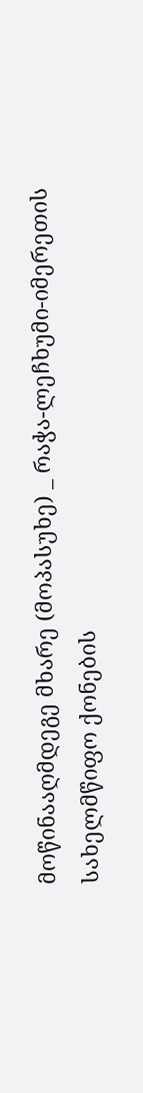მოწინააღმდეგე მხარე (მოპასუხე) _ რაჭა-ლეჩხუმი-იმერეთის სახელმწიფო ქონების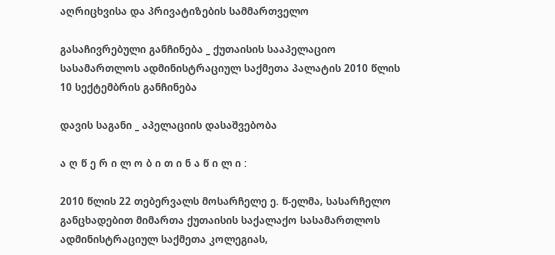აღრიცხვისა და პრივატიზების სამმართველო

გასაჩივრებული განჩინება _ ქუთაისის სააპელაციო სასამართლოს ადმინისტრაციულ საქმეთა პალატის 2010 წლის 10 სექტემბრის განჩინება

დავის საგანი _ აპელაციის დასაშვებობა

ა ღ წ ე რ ი ლ ო ბ ი თ ი ნ ა წ ი ლ ი :

2010 წლის 22 თებერვალს მოსარჩელე ე. წ-ელმა, სასარჩელო განცხადებით მიმართა ქუთაისის საქალაქო სასამართლოს ადმინისტრაციულ საქმეთა კოლეგიას,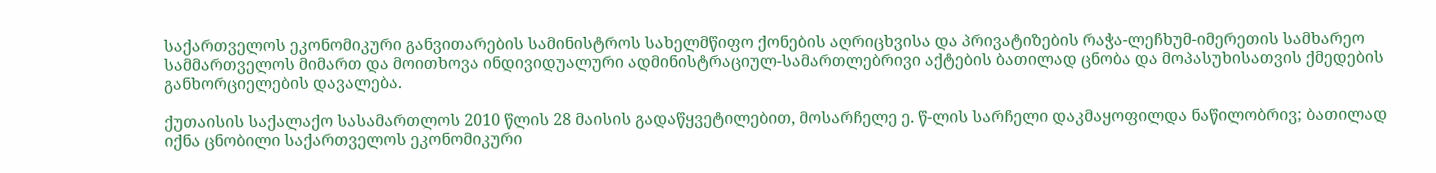საქართველოს ეკონომიკური განვითარების სამინისტროს სახელმწიფო ქონების აღრიცხვისა და პრივატიზების რაჭა-ლეჩხუმ-იმერეთის სამხარეო სამმართველოს მიმართ და მოითხოვა ინდივიდუალური ადმინისტრაციულ-სამართლებრივი აქტების ბათილად ცნობა და მოპასუხისათვის ქმედების განხორციელების დავალება.

ქუთაისის საქალაქო სასამართლოს 2010 წლის 28 მაისის გადაწყვეტილებით, მოსარჩელე ე. წ-ლის სარჩელი დაკმაყოფილდა ნაწილობრივ; ბათილად იქნა ცნობილი საქართველოს ეკონომიკური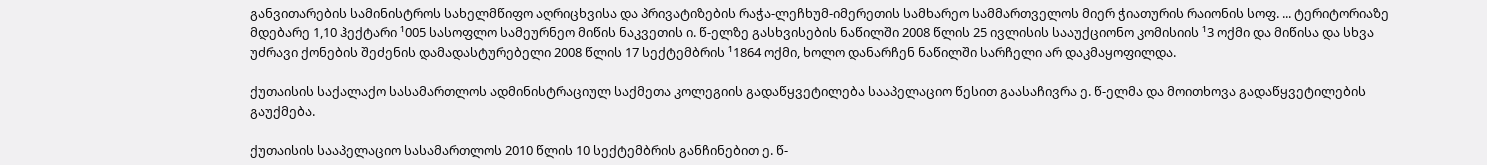განვითარების სამინისტროს სახელმწიფო აღრიცხვისა და პრივატიზების რაჭა-ლეჩხუმ-იმერეთის სამხარეო სამმართველოს მიერ ჭიათურის რაიონის სოფ. ... ტერიტორიაზე მდებარე 1,10 ჰექტარი ¹005 სასოფლო სამეურნეო მიწის ნაკვეთის ი. წ-ელზე გასხვისების ნაწილში 2008 წლის 25 ივლისის სააუქციონო კომისიის ¹3 ოქმი და მიწისა და სხვა უძრავი ქონების შეძენის დამადასტურებელი 2008 წლის 17 სექტემბრის ¹1864 ოქმი, ხოლო დანარჩენ ნაწილში სარჩელი არ დაკმაყოფილდა.

ქუთაისის საქალაქო სასამართლოს ადმინისტრაციულ საქმეთა კოლეგიის გადაწყვეტილება სააპელაციო წესით გაასაჩივრა ე. წ-ელმა და მოითხოვა გადაწყვეტილების გაუქმება.

ქუთაისის სააპელაციო სასამართლოს 2010 წლის 10 სექტემბრის განჩინებით ე. წ-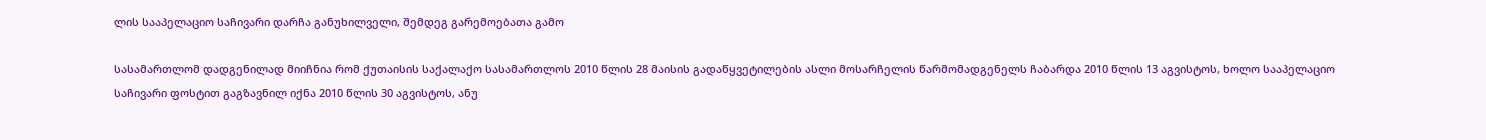ლის სააპელაციო საჩივარი დარჩა განუხილველი, შემდეგ გარემოებათა გამო

სასამართლომ დადგენილად მიიჩნია რომ ქუთაისის საქალაქო სასამართლოს 2010 წლის 28 მაისის გადაწყვეტილების ასლი მოსარჩელის წარმომადგენელს ჩაბარდა 2010 წლის 13 აგვისტოს, ხოლო სააპელაციო საჩივარი ფოსტით გაგზავნილ იქნა 2010 წლის 30 აგვისტოს, ანუ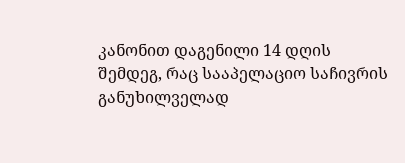კანონით დაგენილი 14 დღის შემდეგ, რაც სააპელაციო საჩივრის განუხილველად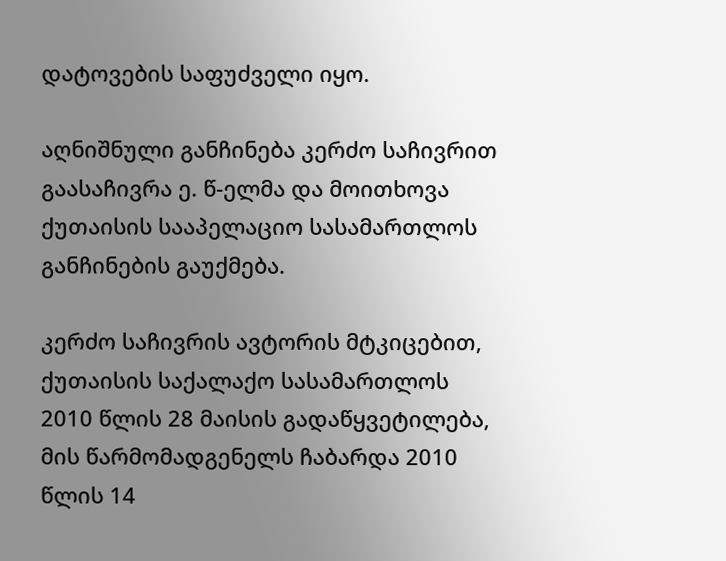დატოვების საფუძველი იყო.

აღნიშნული განჩინება კერძო საჩივრით გაასაჩივრა ე. წ-ელმა და მოითხოვა ქუთაისის სააპელაციო სასამართლოს განჩინების გაუქმება.

კერძო საჩივრის ავტორის მტკიცებით, ქუთაისის საქალაქო სასამართლოს 2010 წლის 28 მაისის გადაწყვეტილება, მის წარმომადგენელს ჩაბარდა 2010 წლის 14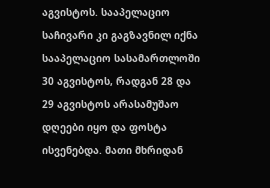აგვისტოს. სააპელაციო საჩივარი კი გაგზავნილ იქნა სააპელაციო სასამართლოში 30 აგვისტოს, რადგან 28 და 29 აგვისტოს არასამუშაო დღეები იყო და ფოსტა ისვენებდა. მათი მხრიდან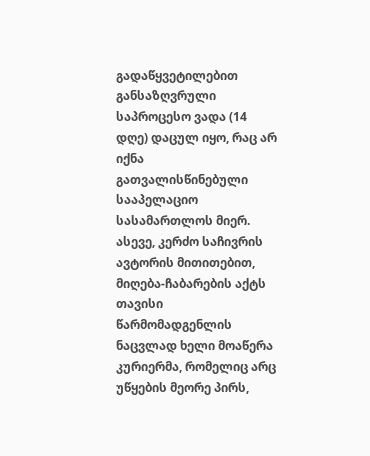გადაწყვეტილებით განსაზღვრული საპროცესო ვადა (14 დღე) დაცულ იყო, რაც არ იქნა გათვალისწინებული სააპელაციო სასამართლოს მიერ. ასევე, კერძო საჩივრის ავტორის მითითებით, მიღება-ჩაბარების აქტს თავისი წარმომადგენლის ნაცვლად ხელი მოაწერა კურიერმა, რომელიც არც უწყების მეორე პირს,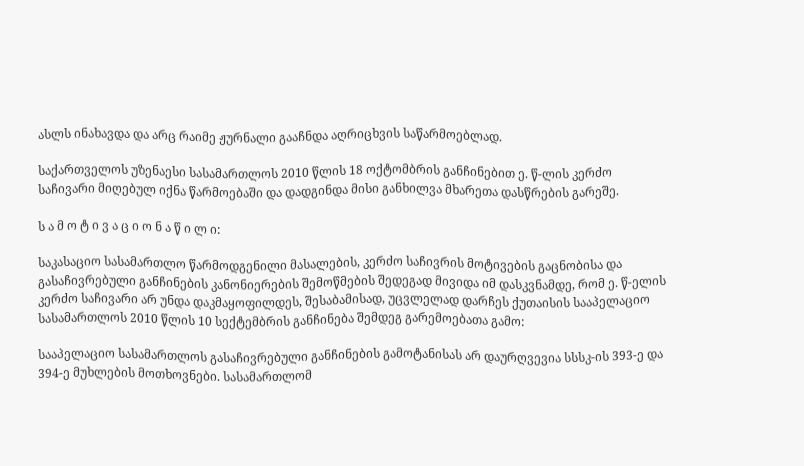ასლს ინახავდა და არც რაიმე ჟურნალი გააჩნდა აღრიცხვის საწარმოებლად.

საქართველოს უზენაესი სასამართლოს 2010 წლის 18 ოქტომბრის განჩინებით ე. წ-ლის კერძო საჩივარი მიღებულ იქნა წარმოებაში და დადგინდა მისი განხილვა მხარეთა დასწრების გარეშე.

ს ა მ ო ტ ი ვ ა ც ი ო ნ ა წ ი ლ ი:

საკასაციო სასამართლო წარმოდგენილი მასალების, კერძო საჩივრის მოტივების გაცნობისა და გასაჩივრებული განჩინების კანონიერების შემოწმების შედეგად მივიდა იმ დასკვნამდე, რომ ე. წ-ელის კერძო საჩივარი არ უნდა დაკმაყოფილდეს, შესაბამისად, უცვლელად დარჩეს ქუთაისის სააპელაციო სასამართლოს 2010 წლის 10 სექტემბრის განჩინება შემდეგ გარემოებათა გამო:

სააპელაციო სასამართლოს გასაჩივრებული განჩინების გამოტანისას არ დაურღვევია სსსკ-ის 393-ე და 394-ე მუხლების მოთხოვნები. სასამართლომ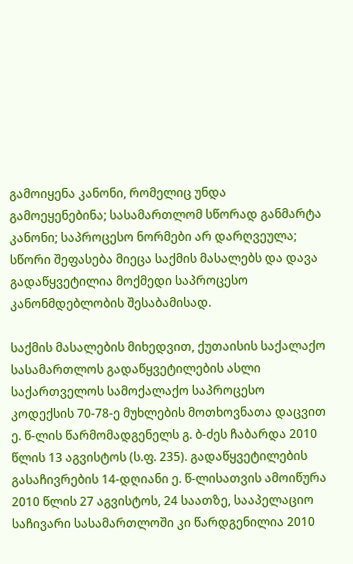გამოიყენა კანონი, რომელიც უნდა გამოეყენებინა; სასამართლომ სწორად განმარტა კანონი; საპროცესო ნორმები არ დარღვეულა; სწორი შეფასება მიეცა საქმის მასალებს და დავა გადაწყვეტილია მოქმედი საპროცესო კანონმდებლობის შესაბამისად.

საქმის მასალების მიხედვით, ქუთაისის საქალაქო სასამართლოს გადაწყვეტილების ასლი საქართველოს სამოქალაქო საპროცესო კოდექსის 70-78-ე მუხლების მოთხოვნათა დაცვით ე. წ-ლის წარმომადგენელს გ. ბ-ძეს ჩაბარდა 2010 წლის 13 აგვისტოს (ს.ფ. 235). გადაწყვეტილების გასაჩივრების 14-დღიანი ე. წ-ლისათვის ამოიწურა 2010 წლის 27 აგვისტოს, 24 საათზე, სააპელაციო საჩივარი სასამართლოში კი წარდგენილია 2010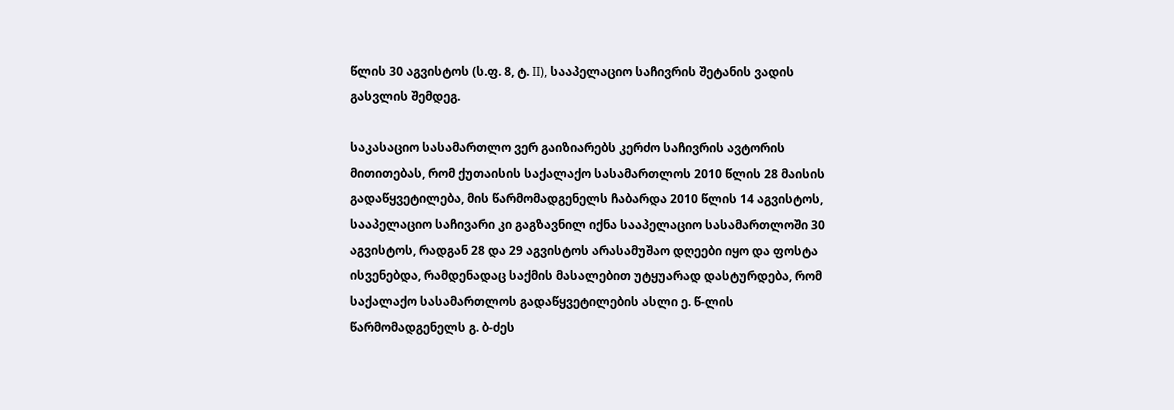წლის 30 აგვისტოს (ს.ფ. 8, ტ. II), სააპელაციო საჩივრის შეტანის ვადის გასვლის შემდეგ.

საკასაციო სასამართლო ვერ გაიზიარებს კერძო საჩივრის ავტორის მითითებას, რომ ქუთაისის საქალაქო სასამართლოს 2010 წლის 28 მაისის გადაწყვეტილება, მის წარმომადგენელს ჩაბარდა 2010 წლის 14 აგვისტოს, სააპელაციო საჩივარი კი გაგზავნილ იქნა სააპელაციო სასამართლოში 30 აგვისტოს, რადგან 28 და 29 აგვისტოს არასამუშაო დღეები იყო და ფოსტა ისვენებდა, რამდენადაც საქმის მასალებით უტყუარად დასტურდება, რომ საქალაქო სასამართლოს გადაწყვეტილების ასლი ე. წ-ლის წარმომადგენელს გ. ბ-ძეს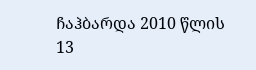ჩაჰბარდა 2010 წლის 13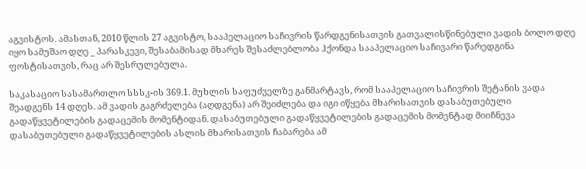აგვისტოს. ამასთან, 2010 წლის 27 აგვისტო, სააპელაციო საჩივრის წარდგენისათვის გათვალისწინებული ვადის ბოლო დღე იყო სამუშაო დღე _ პარასკევი, შესაბამისად მხარეს შესაძლებლობა ჰქონდა სააპელაციო საჩივარი წარედგინა ფოსტისათვის, რაც არ შესრულებულა.

საკასაციო სასამართლო სსსკ-ის 369.1. მუხლის საფუძველზე განმარტავს, რომ სააპელაციო საჩივრის შეტანის ვადა შეადგენს 14 დღეს. ამ ვადის გაგრძელება (აღდგენა) არ შეიძლება და იგი იწყება მხარისათვის დასაბუთებული გადაწყვეტილების გადაცემის მომენტიდან. დასაბუთებული გადაწყვეტილების გადაცემის მომენტად მიიჩნევა დასაბუთებული გადაწყვეტილების ასლის მხარისათვის ჩაბარება ამ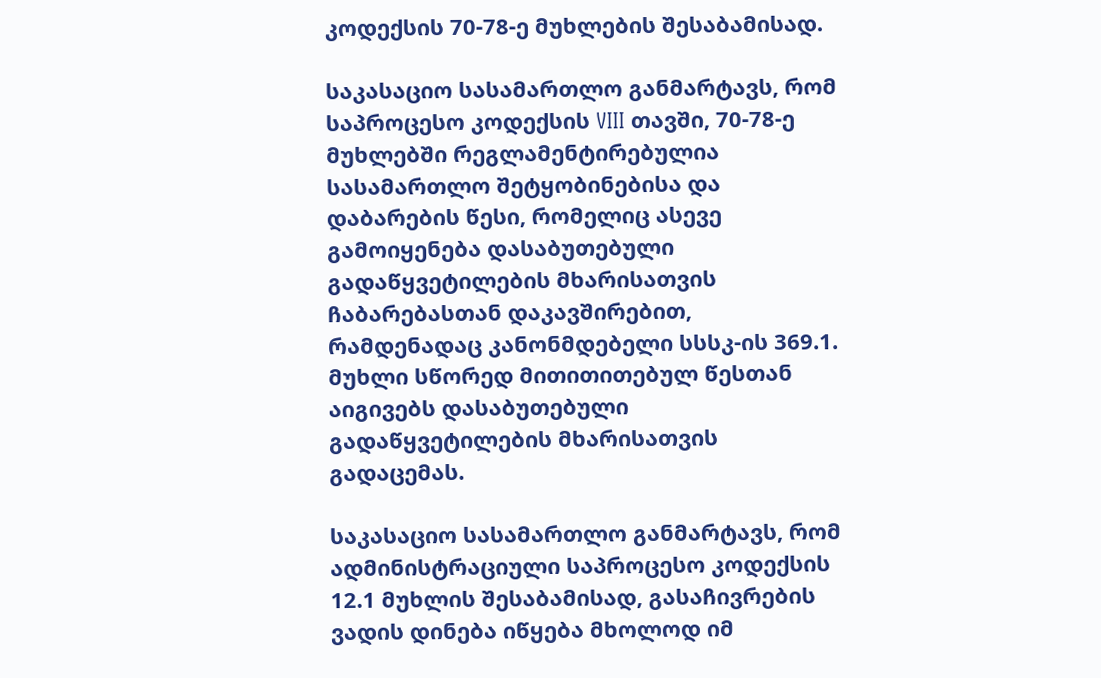კოდექსის 70-78-ე მუხლების შესაბამისად.

საკასაციო სასამართლო განმარტავს, რომ საპროცესო კოდექსის VIII თავში, 70-78-ე მუხლებში რეგლამენტირებულია სასამართლო შეტყობინებისა და დაბარების წესი, რომელიც ასევე გამოიყენება დასაბუთებული გადაწყვეტილების მხარისათვის ჩაბარებასთან დაკავშირებით, რამდენადაც კანონმდებელი სსსკ-ის 369.1. მუხლი სწორედ მითითითებულ წესთან აიგივებს დასაბუთებული გადაწყვეტილების მხარისათვის გადაცემას.

საკასაციო სასამართლო განმარტავს, რომ ადმინისტრაციული საპროცესო კოდექსის 12.1 მუხლის შესაბამისად, გასაჩივრების ვადის დინება იწყება მხოლოდ იმ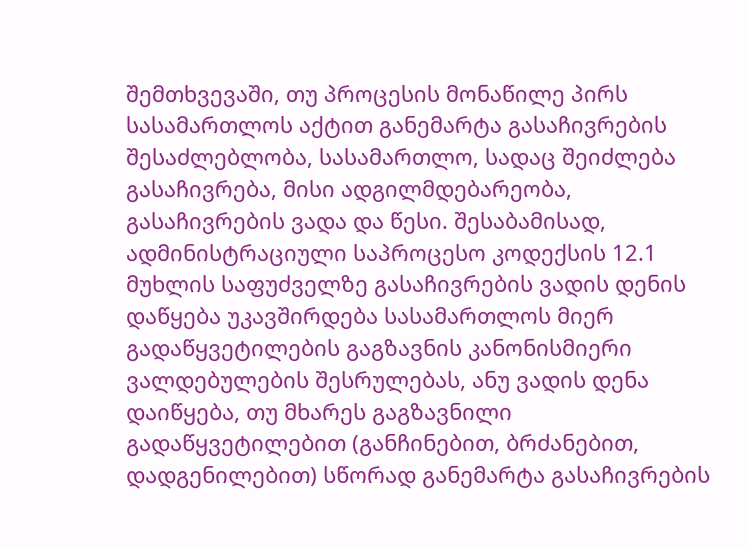შემთხვევაში, თუ პროცესის მონაწილე პირს სასამართლოს აქტით განემარტა გასაჩივრების შესაძლებლობა, სასამართლო, სადაც შეიძლება გასაჩივრება, მისი ადგილმდებარეობა, გასაჩივრების ვადა და წესი. შესაბამისად, ადმინისტრაციული საპროცესო კოდექსის 12.1 მუხლის საფუძველზე გასაჩივრების ვადის დენის დაწყება უკავშირდება სასამართლოს მიერ გადაწყვეტილების გაგზავნის კანონისმიერი ვალდებულების შესრულებას, ანუ ვადის დენა დაიწყება, თუ მხარეს გაგზავნილი გადაწყვეტილებით (განჩინებით, ბრძანებით, დადგენილებით) სწორად განემარტა გასაჩივრების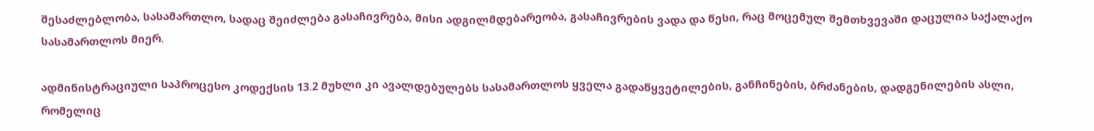შესაძლებლობა, სასამართლო, სადაც შეიძლება გასაჩივრება, მისი ადგილმდებარეობა, გასაჩივრების ვადა და წესი, რაც მოცემულ შემთხვევაში დაცულია საქალაქო სასამართლოს მიერ.

ადმინისტრაციული საპროცესო კოდექსის 13.2 მუხლი კი ავალდებულებს სასამართლოს ყველა გადაწყვეტილების, განჩინების, ბრძანების, დადგენილების ასლი, რომელიც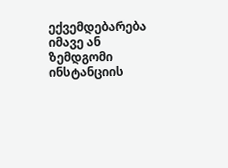ექვემდებარება იმავე ან ზემდგომი ინსტანციის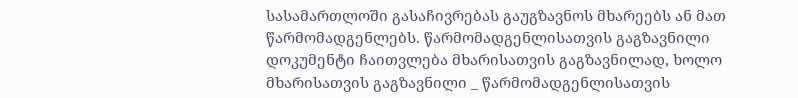სასამართლოში გასაჩივრებას გაუგზავნოს მხარეებს ან მათ წარმომადგენლებს. წარმომადგენლისათვის გაგზავნილი დოკუმენტი ჩაითვლება მხარისათვის გაგზავნილად, ხოლო მხარისათვის გაგზავნილი _ წარმომადგენლისათვის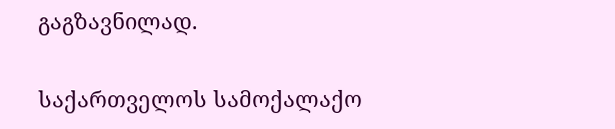გაგზავნილად.

საქართველოს სამოქალაქო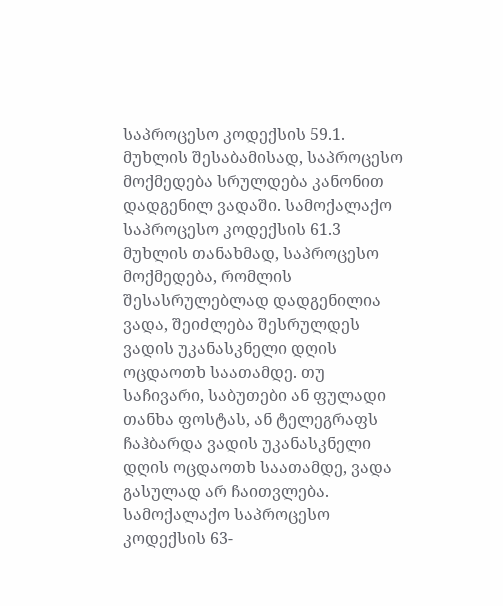საპროცესო კოდექსის 59.1. მუხლის შესაბამისად, საპროცესო მოქმედება სრულდება კანონით დადგენილ ვადაში. სამოქალაქო საპროცესო კოდექსის 61.3 მუხლის თანახმად, საპროცესო მოქმედება, რომლის შესასრულებლად დადგენილია ვადა, შეიძლება შესრულდეს ვადის უკანასკნელი დღის ოცდაოთხ საათამდე. თუ საჩივარი, საბუთები ან ფულადი თანხა ფოსტას, ან ტელეგრაფს ჩაჰბარდა ვადის უკანასკნელი დღის ოცდაოთხ საათამდე, ვადა გასულად არ ჩაითვლება. სამოქალაქო საპროცესო კოდექსის 63-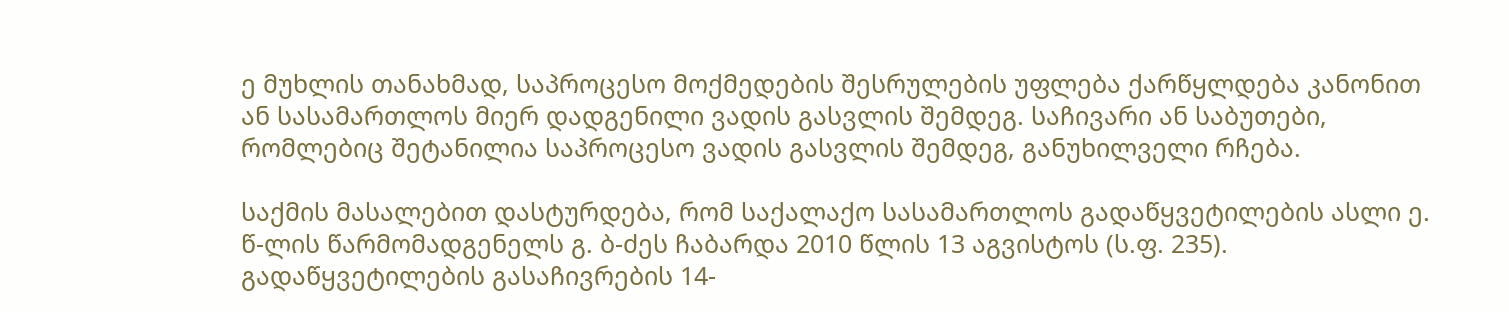ე მუხლის თანახმად, საპროცესო მოქმედების შესრულების უფლება ქარწყლდება კანონით ან სასამართლოს მიერ დადგენილი ვადის გასვლის შემდეგ. საჩივარი ან საბუთები, რომლებიც შეტანილია საპროცესო ვადის გასვლის შემდეგ, განუხილველი რჩება.

საქმის მასალებით დასტურდება, რომ საქალაქო სასამართლოს გადაწყვეტილების ასლი ე. წ-ლის წარმომადგენელს გ. ბ-ძეს ჩაბარდა 2010 წლის 13 აგვისტოს (ს.ფ. 235). გადაწყვეტილების გასაჩივრების 14-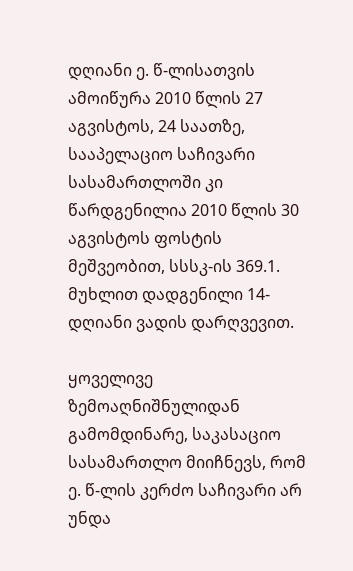დღიანი ე. წ-ლისათვის ამოიწურა 2010 წლის 27 აგვისტოს, 24 საათზე, სააპელაციო საჩივარი სასამართლოში კი წარდგენილია 2010 წლის 30 აგვისტოს ფოსტის მეშვეობით, სსსკ-ის 369.1. მუხლით დადგენილი 14-დღიანი ვადის დარღვევით.

ყოველივე ზემოაღნიშნულიდან გამომდინარე, საკასაციო სასამართლო მიიჩნევს, რომ ე. წ-ლის კერძო საჩივარი არ უნდა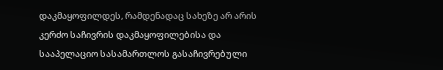დაკმაყოფილდეს, რამდენადაც სახეზე არ არის კერძო საჩივრის დაკმაყოფილებისა და სააპელაციო სასამართლოს გასაჩივრებული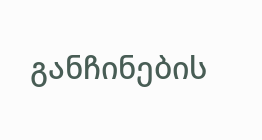განჩინების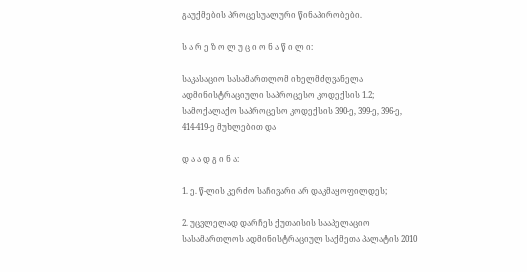გაუქმების პროცესუალური წინაპირობები.

ს ა რ ე ზ ო ლ უ ც ი ო ნ ა წ ი ლ ი:

საკასაციო სასამართლომ იხელმძღვანელა ადმინისტრაციული საპროცესო კოდექსის 1.2; სამოქალაქო საპროცესო კოდექსის 390-ე, 399-ე, 396-ე, 414-419-ე მუხლებით და

დ ა ა დ გ ი ნ ა:

1. ე. წ-ლის კერძო საჩივარი არ დაკმაყოფილდეს;

2. უცვლელად დარჩეს ქუთაისის სააპელაციო სასამართლოს ადმინისტრაციულ საქმეთა პალატის 2010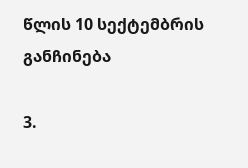წლის 10 სექტემბრის განჩინება

3.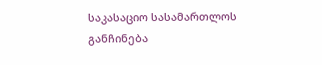საკასაციო სასამართლოს განჩინება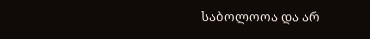საბოლოოა და არ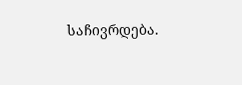საჩივრდება.